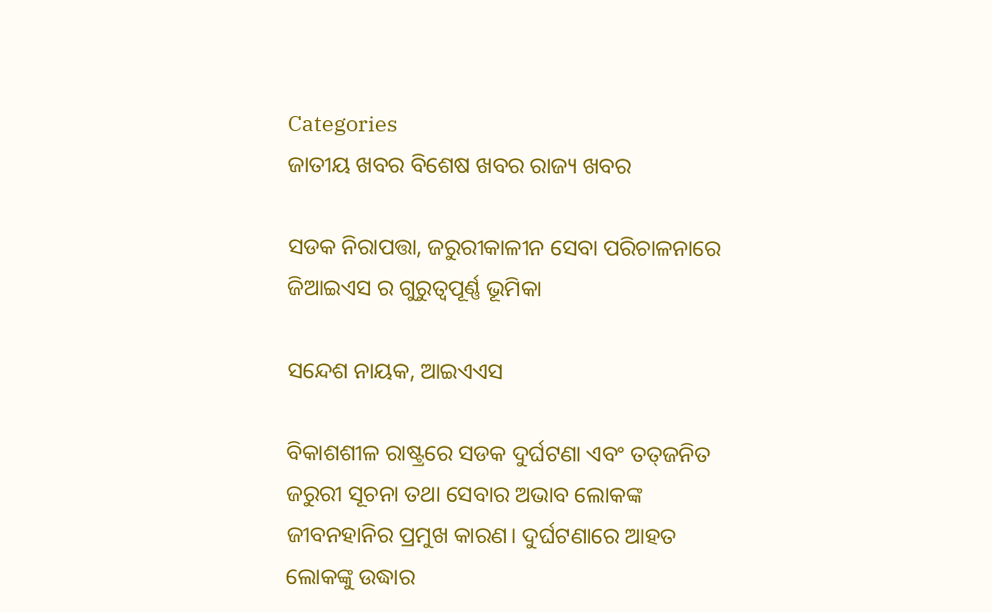Categories
ଜାତୀୟ ଖବର ବିଶେଷ ଖବର ରାଜ୍ୟ ଖବର

ସଡକ ନିରାପତ୍ତା, ଜରୁରୀକାଳୀନ ସେବା ପରିଚାଳନାରେ ଜିଆଇଏସ ର ଗୁରୁତ୍ବପୂର୍ଣ୍ଣ ଭୂମିକା

ସନ୍ଦେଶ ନାୟକ, ଆଇଏଏସ

ବିକାଶଶୀଳ ରାଷ୍ଟ୍ରରେ ସଡକ ଦୁର୍ଘଟଣା ଏବଂ ତତ୍‌ଜନିତ ଜରୁରୀ ସୂଚନା ତଥା ସେବାର ଅଭାବ ଲୋକଙ୍କ ଜୀବନହାନିର ପ୍ରମୁଖ କାରଣ। ଦୁର୍ଘଟଣାରେ ଆହତ ଲୋକଙ୍କୁ ଉଦ୍ଧାର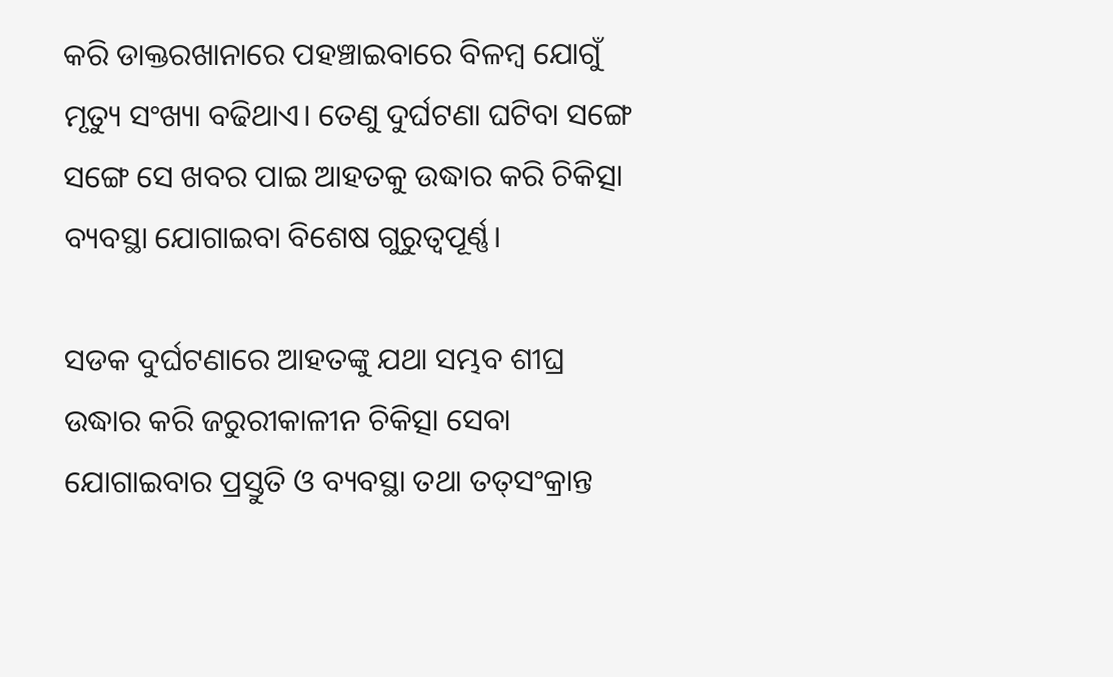କରି ଡାକ୍ତରଖାନାରେ ପହଞ୍ଚାଇବାରେ ବିଳମ୍ବ ଯୋଗୁଁ ମୃତ୍ୟୁ ସଂଖ୍ୟା ବଢିଥାଏ। ତେଣୁ ଦୁର୍ଘଟଣା ଘଟିବା ସଙ୍ଗେ ସଙ୍ଗେ ସେ ଖବର ପାଇ ଆହତକୁ ଉଦ୍ଧାର କରି ଚିକିତ୍ସା ବ୍ୟବସ୍ଥା ଯୋଗାଇବା ବିଶେଷ ଗୁରୁତ୍ୱପୂର୍ଣ୍ଣ।

ସଡକ ଦୁର୍ଘଟଣାରେ ଆହତଙ୍କୁ ଯଥା ସମ୍ଭବ ଶୀଘ୍ର ଉଦ୍ଧାର କରି ଜରୁରୀକାଳୀନ ଚିକିତ୍ସା ସେବା ଯୋଗାଇବାର ପ୍ରସ୍ତୁତି ଓ ବ୍ୟବସ୍ଥା ତଥା ତତ୍‌ସଂକ୍ରାନ୍ତ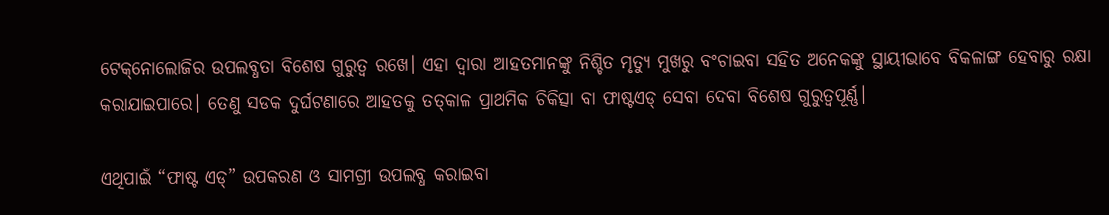ଟେକ୍‌ନୋଲୋଜିର ଉପଲବ୍ଧତା ବିଶେଷ ଗୁରୁତ୍ୱ ରଖେ। ଏହା ଦ୍ୱାରା ଆହତମାନଙ୍କୁ ନିଶ୍ଚିତ ମୃତ୍ୟୁ ମୁଖରୁ ବଂଚାଇବା ସହିତ ଅନେକଙ୍କୁ ସ୍ଥାୟୀଭାବେ ବିକଳାଙ୍ଗ ହେବାରୁ ରକ୍ଷା କରାଯାଇପାରେ। ତେଣୁ ସଡକ ଦୁର୍ଘଟଣାରେ ଆହତକୁ ତତ୍‌କାଳ ପ୍ରାଥମିକ ଚିକିତ୍ସା ବା ଫାଷ୍ଟଏଡ୍ ସେବା ଦେବା ବିଶେଷ ଗୁରୁତ୍ୱପୂର୍ଣ୍ଣ।

ଏଥିପାଇଁ “ଫାଷ୍ଟ ଏଡ୍‌” ଉପକରଣ ଓ ସାମଗ୍ରୀ ଉପଲବ୍ଧ କରାଇବା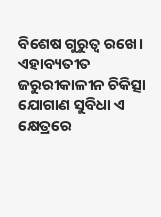ବିଶେଷ ଗୁରୁତ୍ୱ ରଖେ। ଏହାବ୍ୟତୀତ ଜରୁରୀକାଳୀନ ଚିକିତ୍ସା ଯୋଗାଣ ସୁବିଧା ଏ କ୍ଷେତ୍ରରେ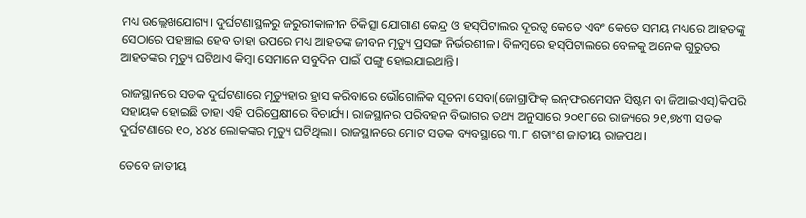ମଧ୍ୟ ଉଲ୍ଲେଖଯୋଗ୍ୟ। ଦୁର୍ଘଟଣାସ୍ଥଳରୁ ଜରୁରୀକାଳୀନ ଚିକିତ୍ସା ଯୋଗାଣ କେନ୍ଦ୍ର ଓ ହସ୍‌ପିଟାଲର ଦୂରତ୍ୱ କେତେ ଏବଂ କେତେ ସମୟ ମଧ୍ୟରେ ଆହତଙ୍କୁ ସେଠାରେ ପହଞ୍ଚାଇ ହେବ ତାହା ଉପରେ ମଧ୍ୟ ଆହତଙ୍କ ଜୀବନ ମୃତ୍ୟୁ ପ୍ରସଙ୍ଗ ନିର୍ଭରଶୀଳ। ବିଳମ୍ବରେ ହସ୍‌ପିଟାଲରେ ବେଳକୁ ଅନେକ ଗୁରୁତର ଆହତଙ୍କର ମୃତ୍ୟୁ ଘଟିଥାଏ କିମ୍ବା ସେମାନେ ସବୁଦିନ ପାଇଁ ପଙ୍ଗୁ ହୋଇଯାଇଥାନ୍ତି।

ରାଜସ୍ଥାନରେ ସଡକ ଦୁର୍ଘଟଣାରେ ମୃତ୍ୟୁହାର ହ୍ରାସ କରିବାରେ ଭୌଗୋଳିକ ସୂଚନା ସେବା(ଜୋଗ୍ରାଫିକ୍ ଇନ୍‌ଫରମେସନ ସିଷ୍ଟମ ବା ଜିଆଇଏସ୍‌)କିପରି ସହାୟକ ହୋଇଛି ତାହା ଏହି ପରିପ୍ରେକ୍ଷୀରେ ବିଚାର୍ଯ୍ୟ। ରାଜସ୍ଥାନର ପରିବହନ ବିଭାଗର ତଥ୍ୟ ଅନୁସାରେ ୨୦୧୮ରେ ରାଜ୍ୟରେ ୨୧,୭୪୩ ସଡକ ଦୁର୍ଘଟଣାରେ ୧୦, ୪୪୪ ଲୋକଙ୍କର ମୃତ୍ୟୁ ଘଟିଥିଲା। ରାଜସ୍ଥାନରେ ମୋଟ ସଡକ ବ୍ୟବସ୍ଥାରେ ୩.୮ ଶତାଂଶ ଜାତୀୟ ରାଜପଥ।

ତେବେ ଜାତୀୟ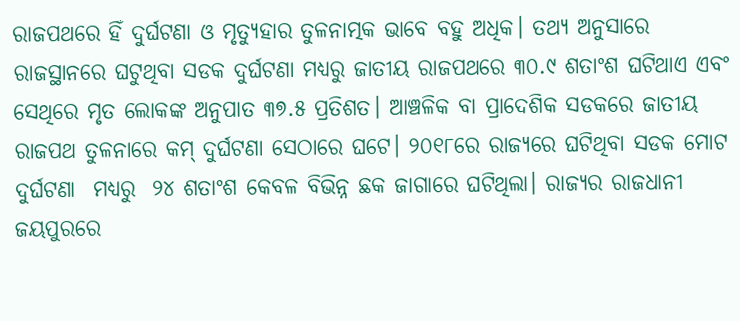ରାଜପଥରେ ହିଁ ଦୁର୍ଘଟଣା ଓ ମୃତ୍ୟୁହାର ତୁଳନାତ୍ମକ ଭାବେ ବହୁ ଅଧିକ। ତଥ୍ୟ ଅନୁସାରେ ରାଜସ୍ଥାନରେ ଘଟୁଥିବା ସଡକ ଦୁର୍ଘଟଣା ମଧ୍ୟରୁ ଜାତୀୟ ରାଜପଥରେ ୩୦.୯ ଶତାଂଶ ଘଟିଥାଏ ଏବଂ ସେଥିରେ ମୃତ ଲୋକଙ୍କ ଅନୁପାତ ୩୭.୫ ପ୍ରତିଶତ। ଆଞ୍ଚଳିକ ବା ପ୍ରାଦେଶିକ ସଡକରେ ଜାତୀୟ ରାଜପଥ ତୁଳନାରେ କମ୍ ଦୁର୍ଘଟଣା ସେଠାରେ ଘଟେ। ୨୦୧୮ରେ ରାଜ୍ୟରେ ଘଟିଥିବା ସଡକ ମୋଟ ଦୁର୍ଘଟଣା  ମଧ୍ୟରୁ  ୨୪ ଶତାଂଶ କେବଳ ବିଭିନ୍ନ ଛକ ଜାଗାରେ ଘଟିଥିଲା। ରାଜ୍ୟର ରାଜଧାନୀ ଜୟପୁରରେ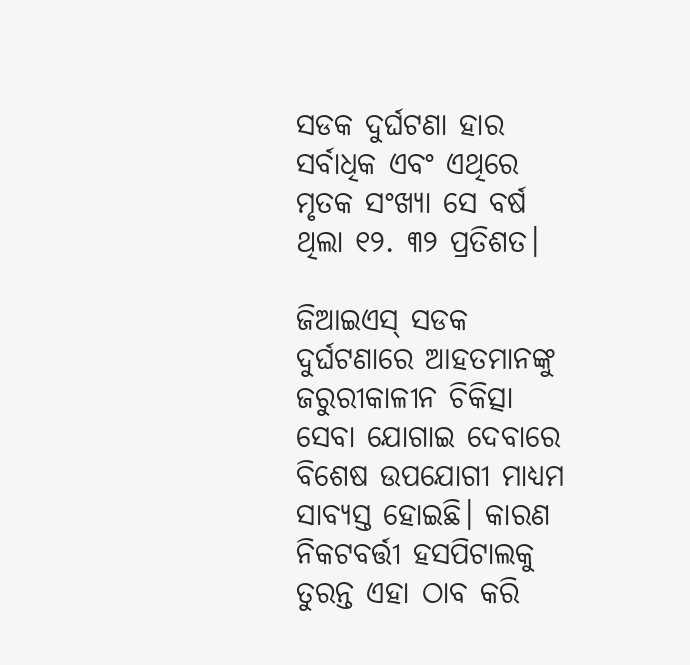ସଡକ ଦୁର୍ଘଟଣା ହାର ସର୍ବାଧିକ ଏବଂ ଏଥିରେ ମୃତକ ସଂଖ୍ୟା ସେ ବର୍ଷ ଥିଲା ୧୨. ୩୨ ପ୍ରତିଶତ।

ଜିଆଇଏସ୍ ସଡକ ଦୁର୍ଘଟଣାରେ ଆହତମାନଙ୍କୁ ଜରୁରୀକାଳୀନ ଚିକିତ୍ସା ସେବା ଯୋଗାଇ ଦେବାରେ ବିଶେଷ ଉପଯୋଗୀ ମାଧ୍ୟମ ସାବ୍ୟସ୍ତ ହୋଇଛି। କାରଣ ନିକଟବର୍ତ୍ତୀ ହସପିଟାଲକୁ ତୁରନ୍ତ ଏହା ଠାବ କରି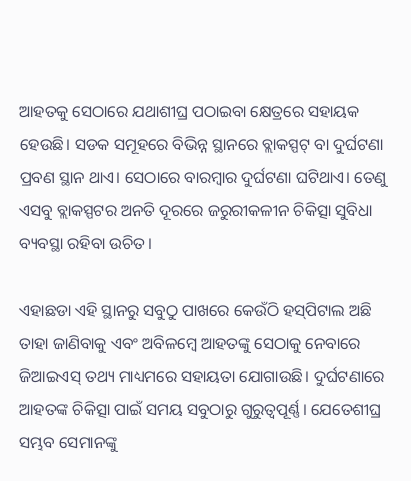ଆହତକୁ ସେଠାରେ ଯଥାଶୀଘ୍ର ପଠାଇବା କ୍ଷେତ୍ରରେ ସହାୟକ ହେଉଛି। ସଡକ ସମୂହରେ ବିଭିନ୍ନ ସ୍ଥାନରେ ବ୍ଲାକସ୍ପଟ୍ ବା ଦୁର୍ଘଟଣା ପ୍ରବଣ ସ୍ଥାନ ଥାଏ। ସେଠାରେ ବାରମ୍ବାର ଦୁର୍ଘଟଣା ଘଟିଥାଏ। ତେଣୁ ଏସବୁ ବ୍ଲାକସ୍ପଟର ଅନତି ଦୂରରେ ଜରୁରୀକଳୀନ ଚିକିତ୍ସା ସୁବିଧା ବ୍ୟବସ୍ଥା ରହିବା ଉଚିତ।

ଏହାଛଡା ଏହି ସ୍ଥାନରୁ ସବୁଠୁ ପାଖରେ କେଉଁଠି ହସ୍‌ପିଟାଲ ଅଛି  ତାହା ଜାଣିବାକୁ ଏବଂ ଅବିଳମ୍ବେ ଆହତଙ୍କୁ ସେଠାକୁ ନେବାରେ ଜିଆଇଏସ୍ ତଥ୍ୟ ମାଧ୍ୟମରେ ସହାୟତା ଯୋଗାଉଛି। ଦୁର୍ଘଟଣାରେ ଆହତଙ୍କ ଚିକିତ୍ସା ପାଇଁ ସମୟ ସବୁଠାରୁ ଗୁରୁତ୍ୱପୂର୍ଣ୍ଣ। ଯେତେଶୀଘ୍ର ସମ୍ଭବ ସେମାନଙ୍କୁ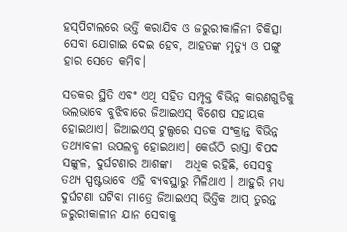ହସ୍‌ପିଟାଲରେ ଭର୍ତ୍ତି କରାଯିବ ଓ ଜରୁରୀକାଳିନୀ ଚିକିତ୍ସା ସେବା ଯୋଗାଇ ଦେଇ ହେବ, ଆହତଙ୍କ ମୃତ୍ୟୁ ଓ ପଙ୍ଗୁ ହାର ସେତେ କମିବ।

ସଡକର ସ୍ଥିତି ଏବଂ ଏଥି ସହିତ ସମ୍ପୃକ୍ତ ବିଭିନ୍ନ କାରଣଗୁଡିକୁ ଭଲଭାବେ ବୁଝିବାରେ ଜିଆଇଏସ୍ ବିଶେଷ ସହାୟକ ହୋଇଥାଏ। ଜିଆଇଏସ୍ ଟୁଲ୍ସରେ ସଡକ ସଂକ୍ରାନ୍ତ ବିଭିନ୍ନ ତଥ୍ୟାବଳୀ ଉପଲବ୍ଧ ହୋଇଥାଏ। କେଉଁଠି ରାସ୍ତା ବିପଦ ସଙ୍କୁଳ, ଦୁର୍ଘଟଣାର ଆଶଙ୍କା   ଅଧିକ ରହିଛି, ସେସବୁ ତଥ୍ୟ ସ୍ପଷ୍ଟଭାବେ ଏହି ବ୍ୟବସ୍ଥାରୁ ମିଳିଥାଏ । ଆହୁରି ମଧ୍ୟ ଦୁର୍ଘଟଣା ଘଟିବା ମାତ୍ରେ ଜିଆଇଏସ୍ ଭିତ୍ତିକ ଆପ୍ ତୁରନ୍ତ ଜରୁରୀକାଳୀନ ଯାନ ସେବାକୁ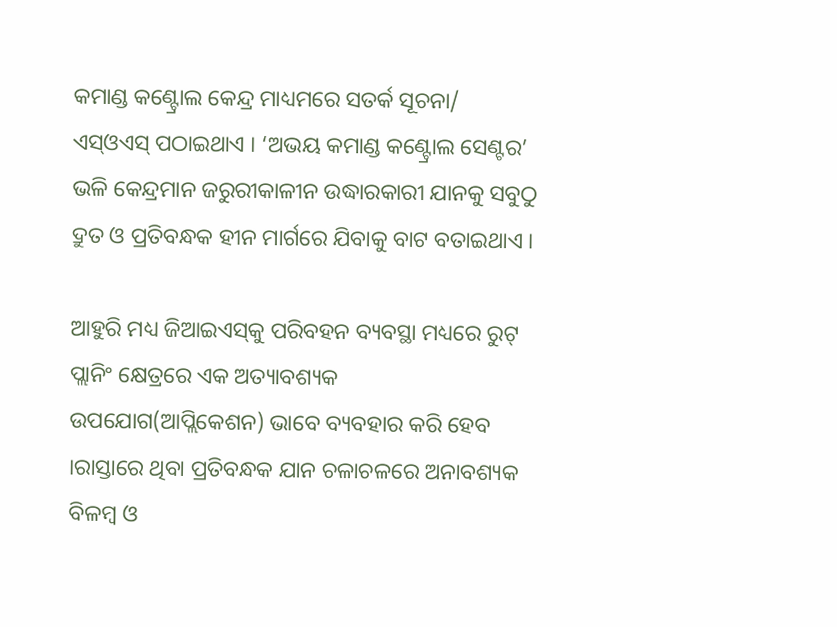କମାଣ୍ଡ କଣ୍ଟ୍ରୋଲ କେନ୍ଦ୍ର ମାଧ୍ୟମରେ ସତର୍କ ସୂଚନା/ ଏସ୍‌ଓଏସ୍ ପଠାଇଥାଏ । ‘ଅଭୟ କମାଣ୍ଡ କଣ୍ଟ୍ରୋଲ ସେଣ୍ଟର’ ଭଳି କେନ୍ଦ୍ରମାନ ଜରୁରୀକାଳୀନ ଉଦ୍ଧାରକାରୀ ଯାନକୁ ସବୁଠୁ ଦ୍ରୁତ ଓ ପ୍ରତିବନ୍ଧକ ହୀନ ମାର୍ଗରେ ଯିବାକୁ ବାଟ ବତାଇଥାଏ ।

ଆହୁରି ମଧ୍ୟ ଜିଆଇଏସ୍‌କୁ ପରିବହନ ବ୍ୟବସ୍ଥା ମଧ୍ୟରେ ରୁଟ୍ ପ୍ଲାନିଂ କ୍ଷେତ୍ରରେ ଏକ ଅତ୍ୟାବଶ୍ୟକ ଉପଯୋଗ(ଆପ୍ଲିକେଶନ) ଭାବେ ବ୍ୟବହାର କରି ହେବ ।ରାସ୍ତାରେ ଥିବା ପ୍ରତିବନ୍ଧକ ଯାନ ଚଳାଚଳରେ ଅନାବଶ୍ୟକ ବିଳମ୍ବ ଓ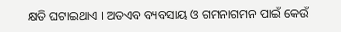କ୍ଷତି ଘଟାଇଥାଏ । ଅତଏବ ବ୍ୟବସାୟ ଓ ଗମନାଗମନ ପାଇଁ କେଉଁ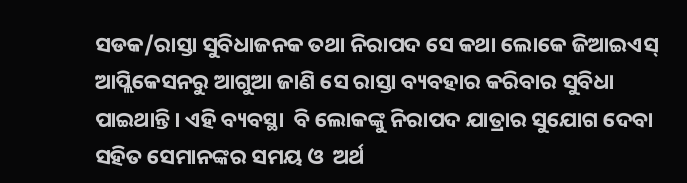ସଡକ/ରାସ୍ତା ସୁବିଧାଜନକ ତଥା ନିରାପଦ ସେ କଥା ଲୋକେ ଜିଆଇଏସ୍ ଆପ୍ଲିକେସନରୁ ଆଗୁଆ ଜାଣି ସେ ରାସ୍ତା ବ୍ୟବହାର କରିବାର ସୁବିଧା ପାଇଥାନ୍ତି। ଏହି ବ୍ୟବସ୍ଥା  ବି ଲୋକଙ୍କୁ ନିରାପଦ ଯାତ୍ରାର ସୁଯୋଗ ଦେବା ସହିତ ସେମାନଙ୍କର ସମୟ ଓ  ଅର୍ଥ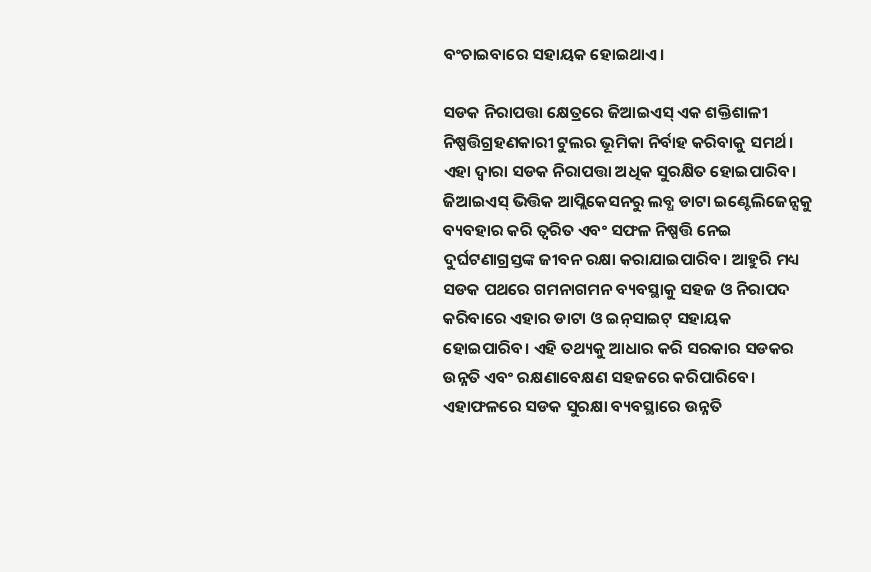ବଂଚାଇବାରେ ସହାୟକ ହୋଇଥାଏ।

ସଡକ ନିରାପତ୍ତା କ୍ଷେତ୍ରରେ ଜିଆଇଏସ୍ ଏକ ଶକ୍ତିଶାଳୀ ନିଷ୍ପତ୍ତିଗ୍ରହଣକାରୀ ଟୁଲର ଭୂମିକା ନିର୍ବାହ କରିବାକୁ ସମର୍ଥ। ଏହା ଦ୍ୱାରା ସଡକ ନିରାପତ୍ତା ଅଧିକ ସୁରକ୍ଷିତ ହୋଇପାରିବ। ଜିଆଇଏସ୍ ଭିତ୍ତିକ ଆପ୍ଲିକେସନରୁ ଲବ୍ଧ ଡାଟା ଇଣ୍ଟେଲିଜେନ୍ସକୁ ବ୍ୟବହାର କରି ତ୍ୱରିତ ଏବଂ ସଫଳ ନିଷ୍ପତ୍ତି ନେଇ ଦୁର୍ଘଟଣାଗ୍ରସ୍ତଙ୍କ ଜୀବନ ରକ୍ଷା କରାଯାଇପାରିବ। ଆହୁରି ମଧ୍ୟ ସଡକ ପଥରେ ଗମନାଗମନ ବ୍ୟବସ୍ଥାକୁ ସହଜ ଓ ନିରାପଦ କରିବାରେ ଏହାର ଡାଟା ଓ ଇନ୍‌ସାଇଟ୍ ସହାୟକ ହୋଇପାରିବ। ଏହି ତଥ୍ୟକୁ ଆଧାର କରି ସରକାର ସଡକର ଉନ୍ନତି ଏବଂ ରକ୍ଷଣାବେକ୍ଷଣ ସହଜରେ କରିପାରିବେ। ଏହାଫଳରେ ସଡକ ସୁରକ୍ଷା ବ୍ୟବସ୍ଥାରେ ଉନ୍ନତି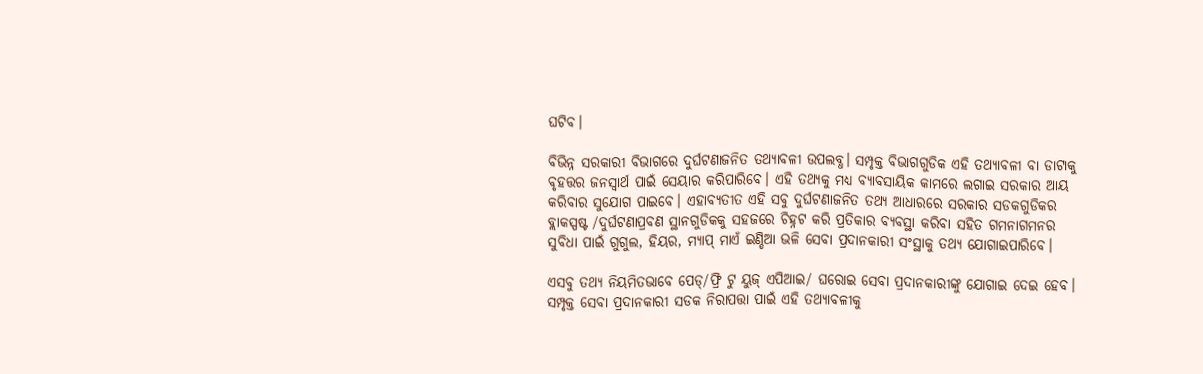ଘଟିବ।

ବିଭିନ୍ନ ସରକାରୀ ବିଭାଗରେ ଦୁର୍ଘଟଣାଜନିତ ତଥ୍ୟାବଳୀ ଉପଲବ୍ଧ। ସମ୍ପୃକ୍ତ ବିଭାଗଗୁଡିକ ଏହି ତଥ୍ୟାବଳୀ ବା ଡାଟାକୁ ବୃହତ୍ତର ଜନସ୍ୱାର୍ଥ ପାଇଁ ସେୟାର କରିପାରିବେ। ଏହି ତଥ୍ୟକୁ ମଧ୍ୟ ବ୍ୟାବସାୟିକ କାମରେ ଲଗାଇ ସରକାର ଆୟ କରିବାର ସୁଯୋଗ ପାଇବେ। ଏହାବ୍ୟତୀତ ଏହି ସବୁ ଦୁର୍ଘଟଣାଜନିତ ତଥ୍ୟ ଆଧାରରେ ସରକାର ସଡକଗୁଡିକର ବ୍ଲାକସ୍ପଷ୍ଟ /ଦୁର୍ଘଟଣାପ୍ରବଣ ସ୍ଥାନଗୁଡିକକୁ ସହଜରେ ଚିହ୍ନଟ କରି ପ୍ରତିକାର ବ୍ୟବସ୍ଥା କରିବା ସହିତ ଗମନାଗମନର ସୁବିଧା ପାଇଁ ଗୁଗୁଲ, ହିୟର, ମ୍ୟାପ୍ ମାଏଁ ଇଣ୍ଡିଆ ଭଳି ସେବା ପ୍ରଦାନକାରୀ ସଂସ୍ଥାକୁ ତଥ୍ୟ ଯୋଗାଇପାରିବେ।

ଏସବୁ ତଥ୍ୟ ନିୟମିତଭାବେ ପେଡ୍‌/ଫ୍ରି ଟୁ ୟୁଜ୍ ଏପିଆଇ/ ଘରୋଇ ସେବା ପ୍ରଦାନକାରୀଙ୍କୁ ଯୋଗାଇ ଦେଇ ହେବ। ସମ୍ପୃକ୍ତ ସେବା ପ୍ରଦାନକାରୀ ସଡକ ନିରାପତ୍ତା ପାଇଁ ଏହି ତଥ୍ୟାବଳୀକୁ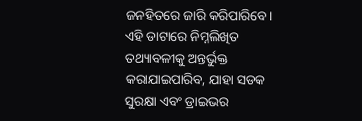ଜନହିତରେ ଜାରି କରିପାରିବେ। ଏହି ଡାଟାରେ ନିମ୍ନଲିଖିତ ତଥ୍ୟାବଳୀକୁ ଅନ୍ତର୍ଭୁକ୍ତ କରାଯାଇପାରିବ, ଯାହା ସଡକ ସୁରକ୍ଷା ଏବଂ ଡ୍ରାଇଭର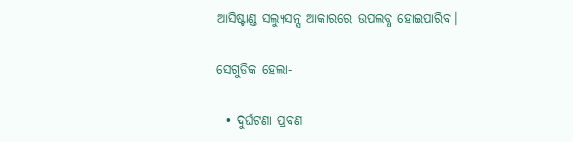ଆସିଷ୍ଟାଣ୍ଡ ସଲ୍ୟୁସନ୍ସ ଆକାରରେ ଉପଲବ୍ଧ ହୋଇପାରିବ।

ସେଗୁଡିକ ହେଲା-

  • ଦୁର୍ଘଟଣା ପ୍ରବଣ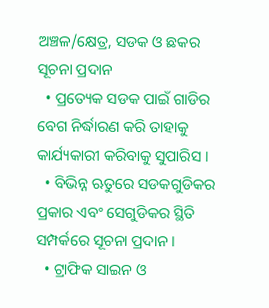ଅଞ୍ଚଳ/କ୍ଷେତ୍ର, ସଡକ ଓ ଛକର ସୂଚନା ପ୍ରଦାନ
  • ପ୍ରତ୍ୟେକ ସଡକ ପାଇଁ ଗାଡିର ବେଗ ନିର୍ଦ୍ଧାରଣ କରି ତାହାକୁ କାର୍ଯ୍ୟକାରୀ କରିବାକୁ ସୁପାରିସ ।
  • ବିଭିନ୍ନ ଋତୁରେ ସଡକଗୁଡିକର ପ୍ରକାର ଏବଂ ସେଗୁଡିକର ସ୍ଥିତି ସମ୍ପର୍କରେ ସୂଚନା ପ୍ରଦାନ ।
  • ଟ୍ରାଫିକ ସାଇନ ଓ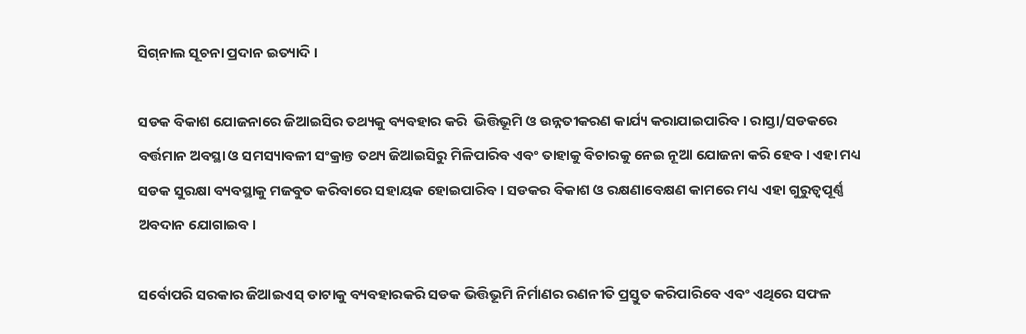ସିଗ୍‌ନାଲ ସୂଚନା ପ୍ରଦାନ ଇତ୍ୟାଦି ।

ସଡକ ବିକାଶ ଯୋଜନାରେ ଜିଆଇସିର ତଥ୍ୟକୁ ବ୍ୟବହାର କରି  ଭିତ୍ତିଭୂମି ଓ ଉନ୍ନତୀକରଣ କାର୍ଯ୍ୟ କରାଯାଇପାରିବ। ରାସ୍ତା/ସଡକରେ ବର୍ତ୍ତମାନ ଅବସ୍ଥା ଓ ସମସ୍ୟାବଳୀ ସଂକ୍ରାନ୍ତ ତଥ୍ୟ ଜିଆଇସିରୁ ମିଳିପାରିବ ଏବଂ ତାହାକୁ ବିଚାରକୁ ନେଇ ନୂଆ ଯୋଜନା କରି ହେବ। ଏହା ମଧ୍ୟ ସଡକ ସୁରକ୍ଷା ବ୍ୟବସ୍ଥାକୁ ମଜବୁତ କରିବାରେ ସହାୟକ ହୋଇପାରିବ। ସଡକର ବିକାଶ ଓ ରକ୍ଷଣାବେକ୍ଷଣ କାମରେ ମଧ୍ୟ ଏହା ଗୁରୁତ୍ୱପୂର୍ଣ୍ଣ  ଅବଦାନ ଯୋଗାଇବ।

ସର୍ବୋପରି ସରକାର ଜିଆଇଏସ୍ ଡାଟାକୁ ବ୍ୟବହାରକରି ସଡକ ଭିତ୍ତିଭୂମି ନିର୍ମାଣର ରଣନୀତି ପ୍ରସ୍ତୁତ କରିପାରିବେ ଏବଂ ଏଥିରେ ସଫଳ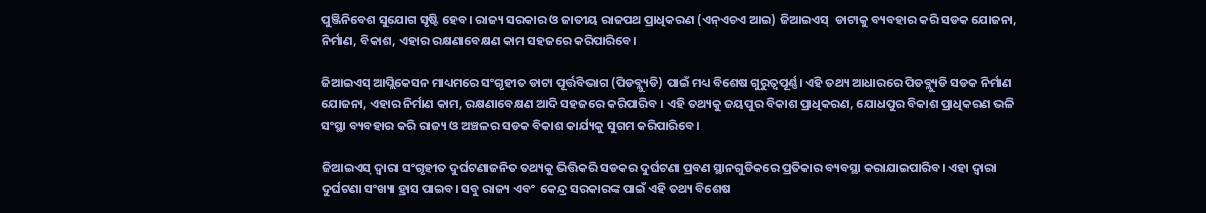ପୁଞ୍ଜିନିବେଶ ସୁଯୋଗ ସୃଷ୍ଟି ହେବ। ରାଜ୍ୟ ସରକାର ଓ ଜାତୀୟ ରାଜପଥ ପ୍ରାଧିକରଣ (ଏନ୍‌ଏଚଏ ଆଇ) ଜିଆଇଏସ୍  ଡାଟାକୁ ବ୍ୟବହାର କରି ସଡକ ଯୋଜନା, ନିର୍ମାଣ, ବିକାଶ, ଏହାର ରକ୍ଷଣାବେକ୍ଷଣ କାମ ସହଜରେ କରିପାରିବେ।

ଜିଆଇଏସ୍ ଆପ୍ଲିକେସନ ମାଧ୍ୟମରେ ସଂଗୃହୀତ ଡାଟା ପୂର୍ତ୍ତବିଭାଗ (ପିଡବ୍ଲ୍ୟୁଡି) ପାଇଁ ମଧ୍ୟ ବିଶେଷ ଗୁରୁତ୍ୱପୂର୍ଣ୍ଣ। ଏହି ତଥ୍ୟ ଆଧାରରେ ପିଡବ୍ଲ୍ୟୁଡି ସଡକ ନିର୍ମାଣ ଯୋଜନା, ଏହାର ନିର୍ମାଣ କାମ, ରକ୍ଷଣାବେକ୍ଷଣ ଆଦି ସହଜରେ କରିପାରିବ । ଏହି ତଥ୍ୟକୁ ଜୟପୁର ବିକାଶ ପ୍ରାଧିକରଣ, ଯୋଧପୁର ବିକାଶ ପ୍ରାଧିକରଣ ଭଳି ସଂସ୍ଥା ବ୍ୟବହାର କରି ରାଜ୍ୟ ଓ ଅଞ୍ଚଳର ସଡକ ବିକାଶ କାର୍ଯ୍ୟକୁ ସୁଗମ କରିପାରିବେ।

ଜିଆଇଏସ୍ ଦ୍ୱାରା ସଂଗୃହୀତ ଦୁର୍ଘଟଣାଜନିତ ତଥ୍ୟକୁ ଭିତ୍ତିକରି ସଡକର ଦୁର୍ଘଟଣା ପ୍ରବଣ ସ୍ଥାନଗୁଡିକରେ ପ୍ରତିକାର ବ୍ୟବସ୍ଥା କରାଯାଇପାରିବ। ଏହା ଦ୍ୱାରା ଦୁର୍ଘଟଣା ସଂଖ୍ୟା ହ୍ରାସ ପାଇବ। ସବୁ ରାଜ୍ୟ ଏବଂ  କେନ୍ଦ୍ର ସରକାରଙ୍କ ପାଇଁ ଏହି ତଥ୍ୟ ବିଶେଷ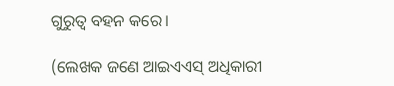ଗୁରୁତ୍ୱ ବହନ କରେ।

(ଲେଖକ ଜଣେ ଆଇଏଏସ୍ ଅଧିକାରୀ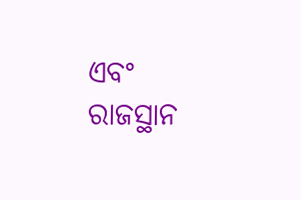ଏବଂ ରାଜସ୍ଥାନ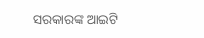ସରକାରଙ୍କ ଆଇଟି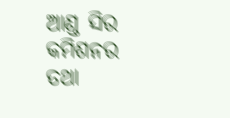ଆଣ୍ଡ ସିର କମିଶନର ତଥା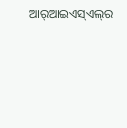ଆର୍‌ଆଇଏସ୍‌ଏଲ୍‌ର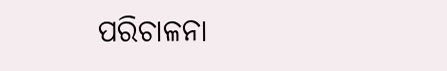ପରିଚାଳନା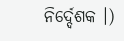ନିର୍ଦ୍ଦେଶକ ।)